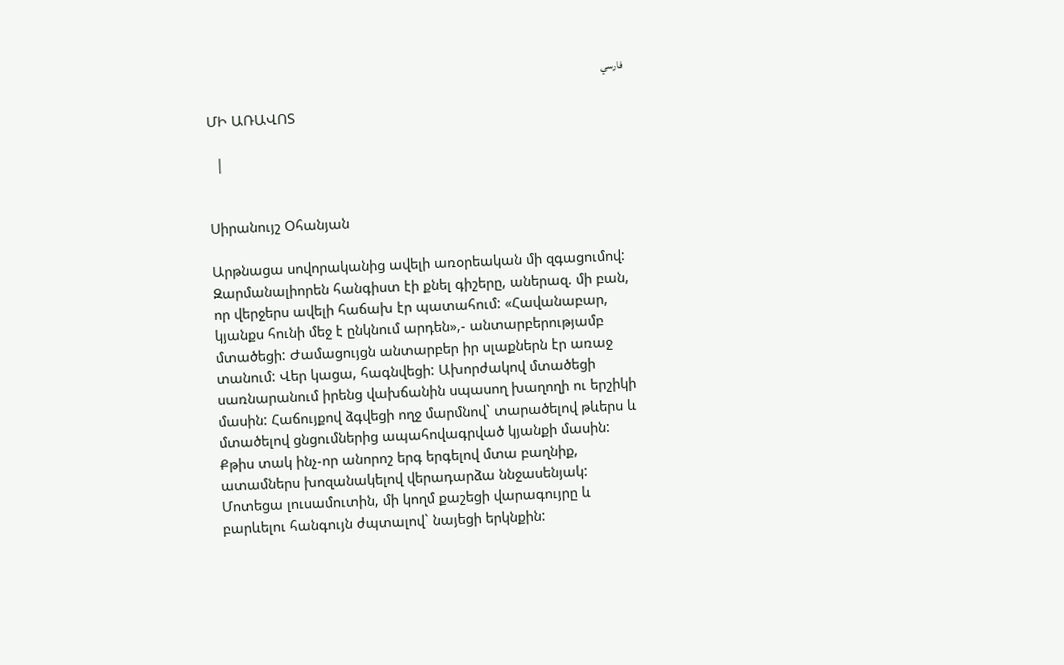فارسي

ՄԻ ԱՌԱՎՈՏ

  |


Սիրանույշ Օհանյան

Արթնացա սովորականից ավելի առօրեական մի զգացումով: Զարմանալիորեն հանգիստ էի քնել գիշերը, աներազ. մի բան, որ վերջերս ավելի հաճախ էր պատահում: «Հավանաբար, կյանքս հունի մեջ է ընկնում արդեն»,- անտարբերությամբ մտածեցի: Ժամացույցն անտարբեր իր սլաքներն էր առաջ տանում: Վեր կացա, հագնվեցի: Ախորժակով մտածեցի սառնարանում իրենց վախճանին սպասող խաղողի ու երշիկի մասին: Հաճույքով ձգվեցի ողջ մարմնով` տարածելով թևերս և մտածելով ցնցումներից ապահովագրված կյանքի մասին: Քթիս տակ ինչ-որ անորոշ երգ երգելով մտա բաղնիք, ատամներս խոզանակելով վերադարձա ննջասենյակ: Մոտեցա լուսամուտին, մի կողմ քաշեցի վարագույրը և բարևելու հանգույն ժպտալով` նայեցի երկնքին: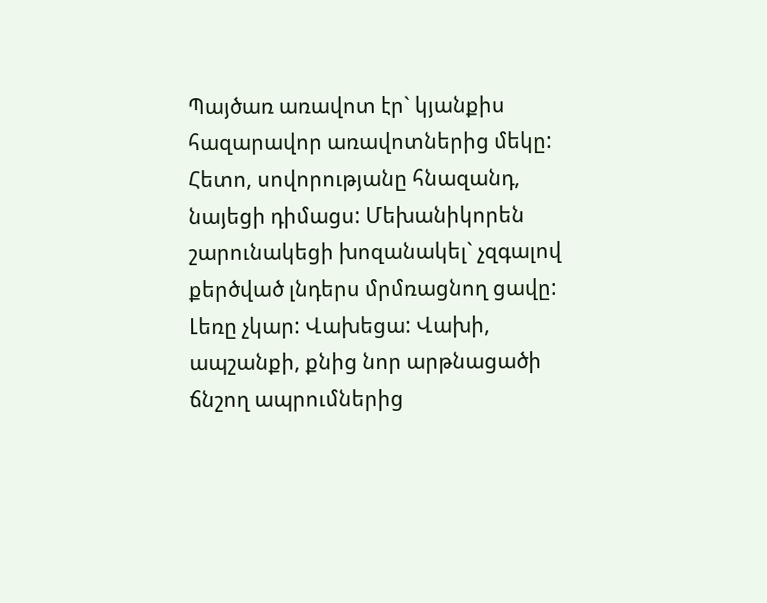Պայծառ առավոտ էր` կյանքիս հազարավոր առավոտներից մեկը: Հետո, սովորությանը հնազանդ, նայեցի դիմացս: Մեխանիկորեն շարունակեցի խոզանակել` չզգալով քերծված լնդերս մրմռացնող ցավը: Լեռը չկար: Վախեցա: Վախի, ապշանքի, քնից նոր արթնացածի ճնշող ապրումներից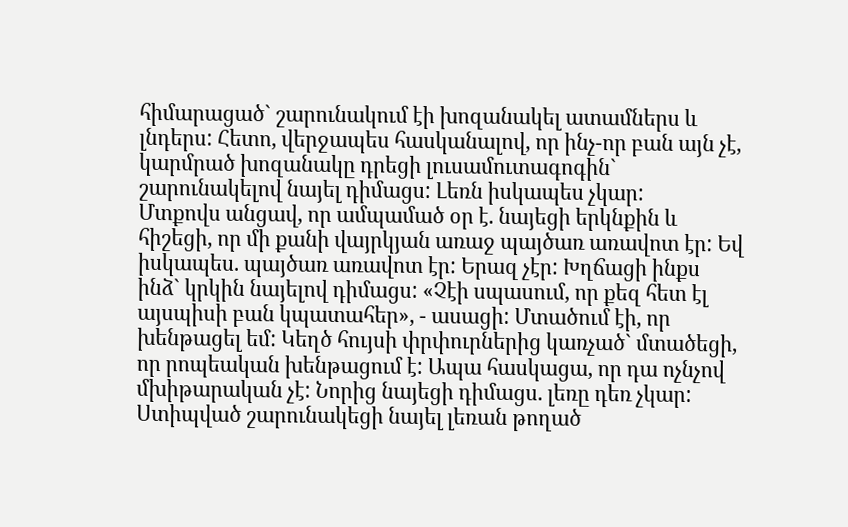հիմարացած` շարունակում էի խոզանակել ատամներս և լնդերս: Հետո, վերջապես հասկանալով, որ ինչ-որ բան այն չէ, կարմրած խոզանակը դրեցի լուսամուտագոգին` շարունակելով նայել դիմացս: Լեռն իսկապես չկար:
Մտքովս անցավ, որ ամպամած օր է. նայեցի երկնքին և հիշեցի, որ մի քանի վայրկյան առաջ պայծառ առավոտ էր: Եվ իսկապես. պայծառ առավոտ էր: Երազ չէր: Խղճացի ինքս ինձ` կրկին նայելով դիմացս: «Չէի սպասում, որ քեզ հետ էլ այսպիսի բան կպատահեր», - ասացի: Մտածում էի, որ խենթացել եմ: Կեղծ հույսի փրփուրներից կառչած` մտածեցի, որ րոպեական խենթացում է: Ապա հասկացա, որ դա ոչնչով մխիթարական չէ: Նորից նայեցի դիմացս. լեռը դեռ չկար: Ստիպված շարունակեցի նայել լեռան թողած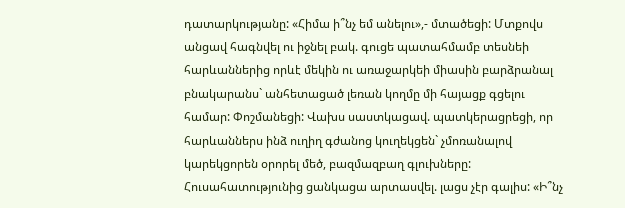դատարկությանը: «Հիմա ի՞նչ եմ անելու»,- մտածեցի: Մտքովս անցավ հագնվել ու իջնել բակ. գուցե պատահմամբ տեսնեի հարևաններից որևէ մեկին ու առաջարկեի միասին բարձրանալ բնակարանս` անհետացած լեռան կողմը մի հայացք գցելու համար: Փոշմանեցի: Վախս սաստկացավ. պատկերացրեցի, որ հարևաններս ինձ ուղիղ գժանոց կուղեկցեն` չմոռանալով կարեկցորեն օրորել մեծ, բազմազբաղ գլուխները: Հուսահատությունից ցանկացա արտասվել. լացս չէր գալիս: «Ի՞նչ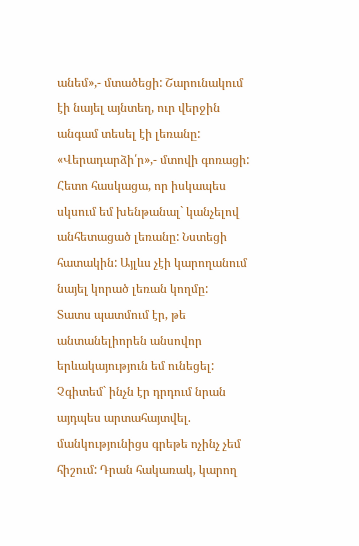անեմ»,- մտածեցի: Շարունակում էի նայել այնտեղ, ուր վերջին անգամ տեսել էի լեռանը: «Վերադարձի՛ր»,- մտովի գոռացի: Հետո հասկացա, որ իսկապես սկսում եմ խենթանալ` կանչելով անհետացած լեռանը: Նստեցի հատակին: Այլևս չէի կարողանում նայել կորած լեռան կողմը:
Տատս պատմում էր, թե անտանելիորեն անսովոր երևակայություն եմ ունեցել: Չգիտեմ` ինչն էր դրդում նրան այդպես արտահայտվել. մանկությունիցս գրեթե ոչինչ չեմ հիշում: Դրան հակառակ, կարող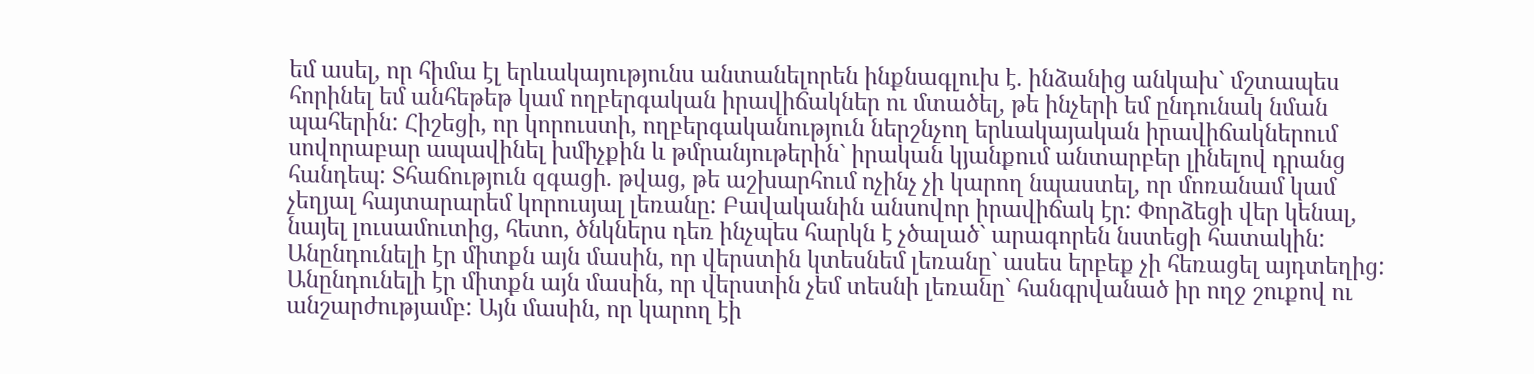եմ ասել, որ հիմա էլ երևակայությունս անտանելորեն ինքնագլուխ է. ինձանից անկախ` մշտապես հորինել եմ անհեթեթ կամ ողբերգական իրավիճակներ ու մտածել, թե ինչերի եմ ընդունակ նման պահերին: Հիշեցի, որ կորուստի, ողբերգականություն ներշնչող երևակայական իրավիճակներում սովորաբար ապավինել խմիչքին և թմրանյութերին` իրական կյանքում անտարբեր լինելով դրանց հանդեպ: Տհաճություն զգացի. թվաց, թե աշխարհում ոչինչ չի կարող նպաստել, որ մոռանամ կամ չեղյալ հայտարարեմ կորուսյալ լեռանը: Բավականին անսովոր իրավիճակ էր: Փորձեցի վեր կենալ, նայել լուսամուտից, հետո, ծնկներս դեռ ինչպես հարկն է չծալած` արագորեն նստեցի հատակին: Անընդունելի էր միտքն այն մասին, որ վերստին կտեսնեմ լեռանը` ասես երբեք չի հեռացել այդտեղից: Անընդունելի էր միտքն այն մասին, որ վերստին չեմ տեսնի լեռանը` հանգրվանած իր ողջ շուքով ու անշարժությամբ: Այն մասին, որ կարող էի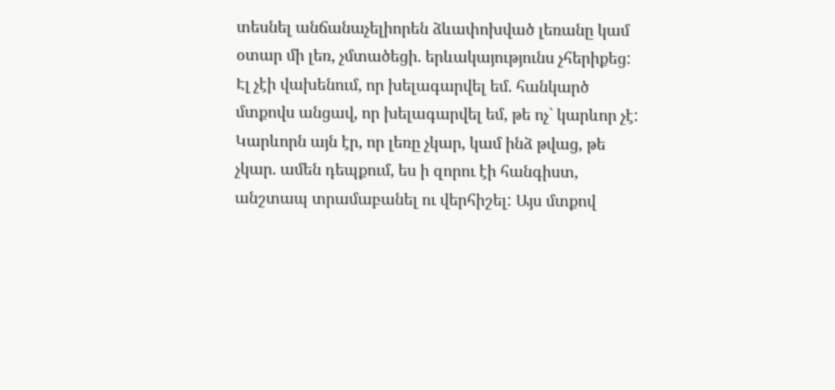տեսնել անճանաչելիորեն ձևափոխված լեռանը կամ օտար մի լեռ, չմտածեցի. երևակայությունս չհերիքեց: Էլ չէի վախենում, որ խելագարվել եմ. հանկարծ մտքովս անցավ, որ խելագարվել եմ, թե ոչ` կարևոր չէ: Կարևորն այն էր, որ լեռը չկար, կամ ինձ թվաց, թե չկար. ամեն դեպքում, ես ի զորու էի հանգիստ, անշտապ տրամաբանել ու վերհիշել: Այս մտքով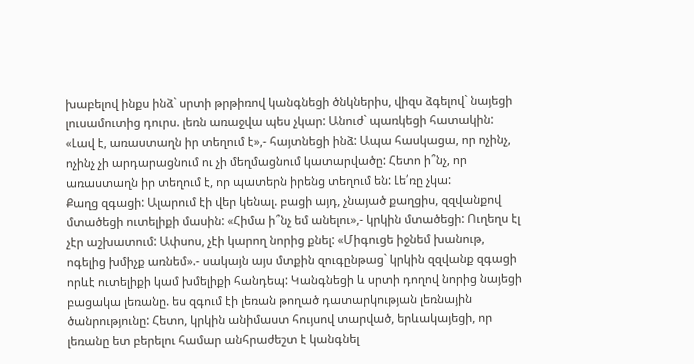խաբելով ինքս ինձ` սրտի թրթիռով կանգնեցի ծնկներիս, վիզս ձգելով` նայեցի լուսամուտից դուրս. լեռն առաջվա պես չկար: Անուժ` պառկեցի հատակին: «Լավ է, առաստաղն իր տեղում է»,- հայտնեցի ինձ: Ապա հասկացա, որ ոչինչ, ոչինչ չի արդարացնում ու չի մեղմացնում կատարվածը: Հետո ի՞նչ, որ առաստաղն իր տեղում է, որ պատերն իրենց տեղում են: Լե՛ռը չկա:
Քաղց զգացի: Ալարում էի վեր կենալ. բացի այդ, չնայած քաղցիս, զզվանքով մտածեցի ուտելիքի մասին: «Հիմա ի՞նչ եմ անելու»,- կրկին մտածեցի: Ուղեղս էլ չէր աշխատում: Ափսոս, չէի կարող նորից քնել: «Միգուցե իջնեմ խանութ, ոգելից խմիչք առնեմ».- սակայն այս մտքին զուգընթաց` կրկին զզվանք զգացի որևէ ուտելիքի կամ խմելիքի հանդեպ: Կանգնեցի և սրտի դողով նորից նայեցի բացակա լեռանը. ես զգում էի լեռան թողած դատարկության լեռնային ծանրությունը: Հետո, կրկին անիմաստ հույսով տարված, երևակայեցի, որ լեռանը ետ բերելու համար անհրաժեշտ է կանգնել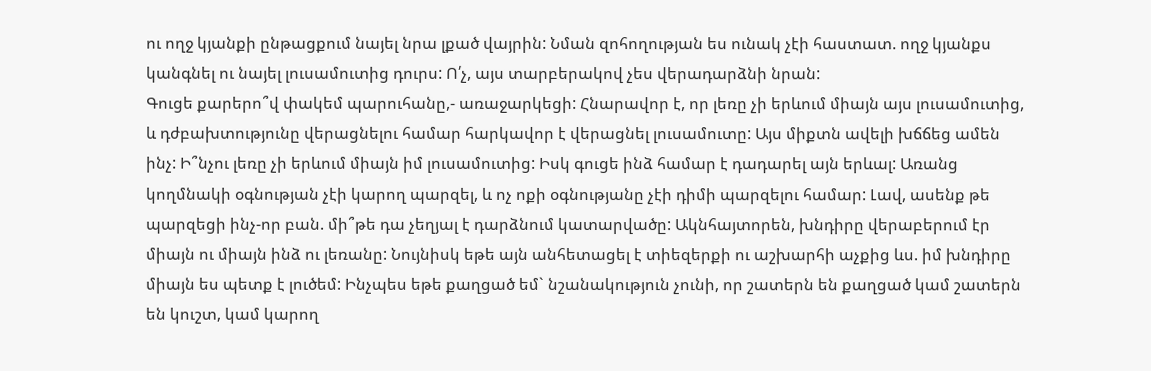ու ողջ կյանքի ընթացքում նայել նրա լքած վայրին: Նման զոհողության ես ունակ չէի հաստատ. ողջ կյանքս կանգնել ու նայել լուսամուտից դուրս: Ո՛չ, այս տարբերակով չես վերադարձնի նրան:
Գուցե քարերո՞վ փակեմ պարուհանը,- առաջարկեցի: Հնարավոր է, որ լեռը չի երևում միայն այս լուսամուտից, և դժբախտությունը վերացնելու համար հարկավոր է վերացնել լուսամուտը: Այս միքտն ավելի խճճեց ամեն ինչ: Ի՞նչու լեռը չի երևում միայն իմ լուսամուտից: Իսկ գուցե ինձ համար է դադարել այն երևալ: Առանց կողմնակի օգնության չէի կարող պարզել, և ոչ ոքի օգնությանը չէի դիմի պարզելու համար: Լավ, ասենք թե պարզեցի ինչ-որ բան. մի՞թե դա չեղյալ է դարձնում կատարվածը: Ակնհայտորեն, խնդիրը վերաբերում էր միայն ու միայն ինձ ու լեռանը: Նույնիսկ եթե այն անհետացել է տիեզերքի ու աշխարհի աչքից ևս. իմ խնդիրը միայն ես պետք է լուծեմ: Ինչպես եթե քաղցած եմ` նշանակություն չունի, որ շատերն են քաղցած կամ շատերն են կուշտ, կամ կարող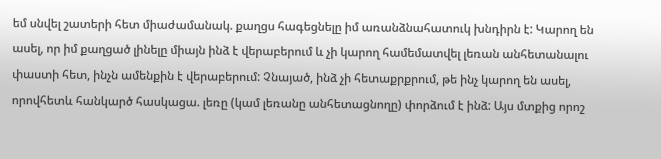եմ սնվել շատերի հետ միաժամանակ. քաղցս հագեցնելը իմ առանձնահատուկ խնդիրն է: Կարող են ասել, որ իմ քաղցած լինելը միայն ինձ է վերաբերում և չի կարող համեմատվել լեռան անհետանալու փաստի հետ, ինչն ամենքին է վերաբերում: Չնայած, ինձ չի հետաքրքրում, թե ինչ կարող են ասել, որովհետև հանկարծ հասկացա. լեռը (կամ լեռանը անհետացնողը) փորձում է ինձ: Այս մտքից որոշ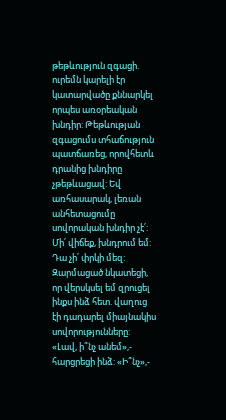թեթևություն զգացի. ուրեմն կարելի էր կատարվածը քննարկել որպես առօրեական խնդիր: Թեթևության զգացումս տհաճություն պատճառեց, որովհետև դրանից խնդիրը չթեթևացավ: Եվ առհասարակ, լեռան անհետացումը սովորական խնդիր չէ՛:
Մի՛ վիճեք, խնդրում եմ: Դա չի՛ փրկի մեզ:
Զարմացած նկատեցի, որ վերսկսել եմ զրուցել ինքս ինձ հետ. վաղուց էի դադարել միայնակիս սովորությունները: «Լավ, ի՞նչ անեմ»,- հարցրեցի ինձ: «Ի՞նչ»,-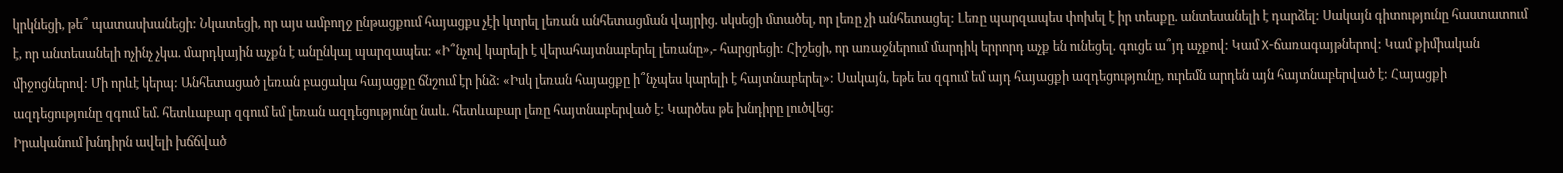կրկնեցի, թե՞ պատասխանեցի: Նկատեցի, որ այս ամբողջ ընթացքում հայացքս չէի կտրել լեռան անհետացման վայրից. սկսեցի մտածել, որ լեռը չի անհետացել: Լեռը պարզապես փոխել է իր տեսքը. անտեսանելի է դարձել: Սակայն գիտությունը հաստատում է, որ անտեսանելի ոչինչ չկա. մարդկային աչքն է անընկալ պարզապես: «Ի՞նչով կարելի է վերահայտնաբերել լեռանը»,- հարցրեցի: Հիշեցի, որ առաջներում մարդիկ երրորդ աչք են ունեցել. գուցե ա՞յդ աչքով: Կամ X-ճառագայթներով: Կամ քիմիական միջոցներով: Մի որևէ կերպ: Անհետացած լեռան բացակա հայացքը ճնշում էր ինձ: «Իսկ լեռան հայացքը ի՞նչպես կարելի է հայտնաբերել»: Սակայն, եթե ես զգում եմ այդ հայացքի ազդեցությունը, ուրեմն արդեն այն հայտնաբերված է: Հայացքի ազդեցությունը զգում եմ. հետևաբար զգում եմ լեռան ազդեցությունը նաև. հետևաբար լեռը հայտնաբերված է: Կարծես թե խնդիրը լուծվեց:
Իրականում խնդիրն ավելի խճճված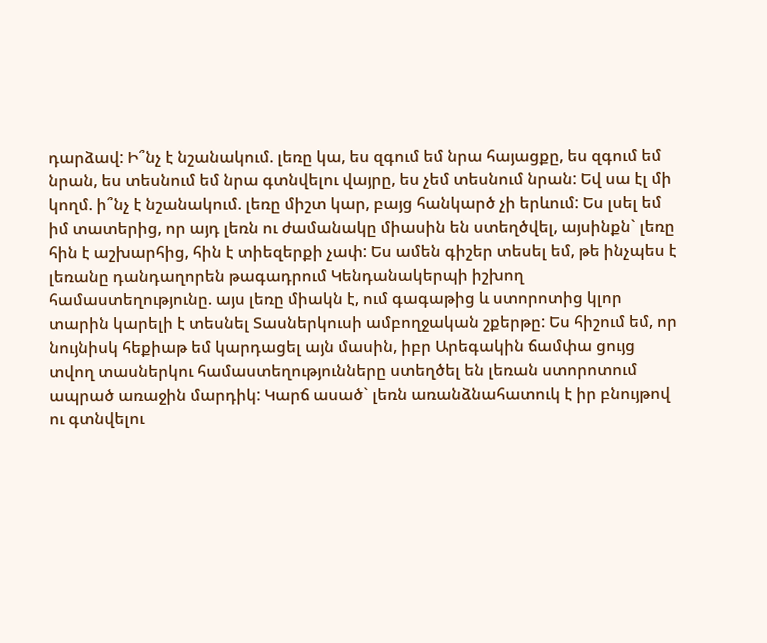դարձավ: Ի՞նչ է նշանակում. լեռը կա, ես զգում եմ նրա հայացքը, ես զգում եմ նրան, ես տեսնում եմ նրա գտնվելու վայրը, ես չեմ տեսնում նրան: Եվ սա էլ մի կողմ. ի՞նչ է նշանակում. լեռը միշտ կար, բայց հանկարծ չի երևում: Ես լսել եմ իմ տատերից, որ այդ լեռն ու ժամանակը միասին են ստեղծվել, այսինքն` լեռը հին է աշխարհից, հին է տիեզերքի չափ: Ես ամեն գիշեր տեսել եմ, թե ինչպես է լեռանը դանդաղորեն թագադրում Կենդանակերպի իշխող համաստեղությունը. այս լեռը միակն է, ում գագաթից և ստորոտից կլոր տարին կարելի է տեսնել Տասներկուսի ամբողջական շքերթը: Ես հիշում եմ, որ նույնիսկ հեքիաթ եմ կարդացել այն մասին, իբր Արեգակին ճամփա ցույց տվող տասներկու համաստեղությունները ստեղծել են լեռան ստորոտում ապրած առաջին մարդիկ: Կարճ ասած` լեռն առանձնահատուկ է իր բնույթով ու գտնվելու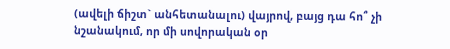(ավելի ճիշտ` անհետանալու) վայրով, բայց դա հո՞ չի նշանակում, որ մի սովորական օր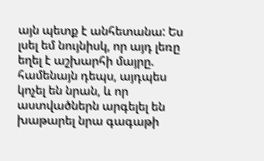այն պետք է անհետանա: Ես լսել եմ նույնիսկ, որ այդ լեռը եղել է աշխարհի մայրը. համենայն դեպս, այդպես կոչել են նրան, և որ աստվածներն արգելել են խաթարել նրա գագաթի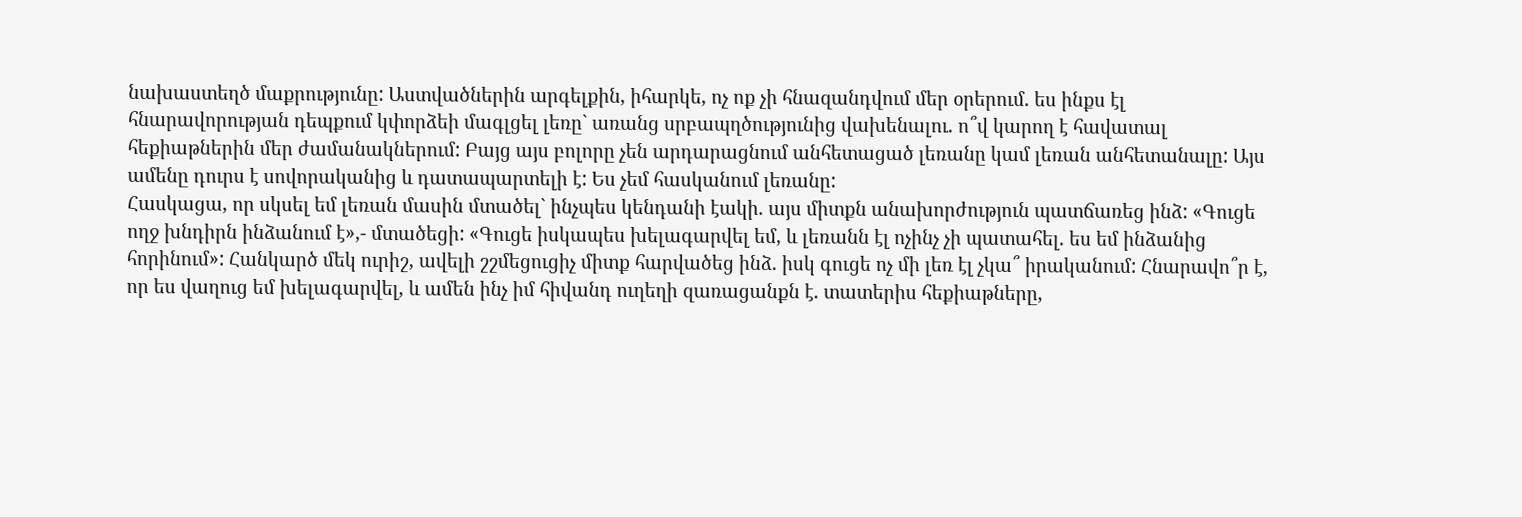նախաստեղծ մաքրությունը: Աստվածներին արգելքին, իհարկե, ոչ ոք չի հնազանդվում մեր օրերում. ես ինքս էլ հնարավորության դեպքում կփորձեի մագլցել լեռը` առանց սրբապղծությունից վախենալու. ո՞վ կարող է հավատալ հեքիաթներին մեր ժամանակներում: Բայց այս բոլորը չեն արդարացնում անհետացած լեռանը կամ լեռան անհետանալը: Այս ամենը դուրս է սովորականից և դատապարտելի է: Ես չեմ հասկանում լեռանը:
Հասկացա, որ սկսել եմ լեռան մասին մտածել` ինչպես կենդանի էակի. այս միտքն անախորժություն պատճառեց ինձ: «Գուցե ողջ խնդիրն ինձանում է»,- մտածեցի: «Գուցե իսկապես խելագարվել եմ, և լեռանն էլ ոչինչ չի պատահել. ես եմ ինձանից հորինում»: Հանկարծ մեկ ուրիշ, ավելի շշմեցուցիչ միտք հարվածեց ինձ. իսկ գուցե ոչ մի լեռ էլ չկա՞ իրականում: Հնարավո՞ր է, որ ես վաղուց եմ խելագարվել, և ամեն ինչ իմ հիվանդ ուղեղի զառացանքն է. տատերիս հեքիաթները,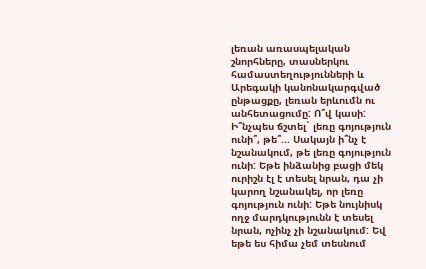լեռան առասպելական շնորհները, տասներկու համաստեղությունների և Արեգակի կանոնակարգված ընթացքը, լեռան երևումն ու անհետացումը: Ո՞վ կասի: Ի՞նչպես ճշտել` լեռը գոյություն ունի՞, թե՞... Սակայն ի՞նչ է նշանակում, թե լեռը գոյություն ունի: Եթե ինձանից բացի մեկ ուրիշն էլ է տեսել նրան, դա չի կարող նշանակել, որ լեռը գոյություն ունի: Եթե նույնիսկ ողջ մարդկությունն է տեսել նրան, ոչինչ չի նշանակում: Եվ եթե ես հիմա չեմ տեսնում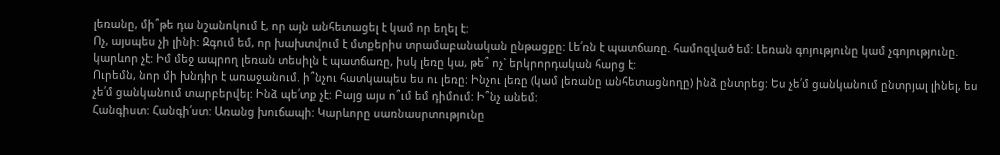լեռանը, մի՞թե դա նշանոկում է, որ այն անհետացել է կամ որ եղել է:
Ոչ, այսպես չի լինի: Զգում եմ, որ խախտվում է մտքերիս տրամաբանական ընթացքը: Լե՛ռն է պատճառը. համոզված եմ: Լեռան գոյությունը կամ չգոյությունը. կարևոր չէ: Իմ մեջ ապրող լեռան տեսիլն է պատճառը, իսկ լեռը կա, թե՞ ոչ` երկրորդական հարց է:
Ուրեմն, նոր մի խնդիր է առաջանում. ի՞նչու հատկապես ես ու լեռը: Ինչու լեռը (կամ լեռանը անհետացնողը) ինձ ընտրեց: Ես չե՛մ ցանկանում ընտրյալ լինել, ես չե՛մ ցանկանում տարբերվել: Ինձ պե՛տք չէ: Բայց այս ո՞ւմ եմ դիմում: Ի՞նչ անեմ:
Հանգիստ: Հանգի՛ստ: Առանց խուճապի: Կարևորը սառնասրտությունը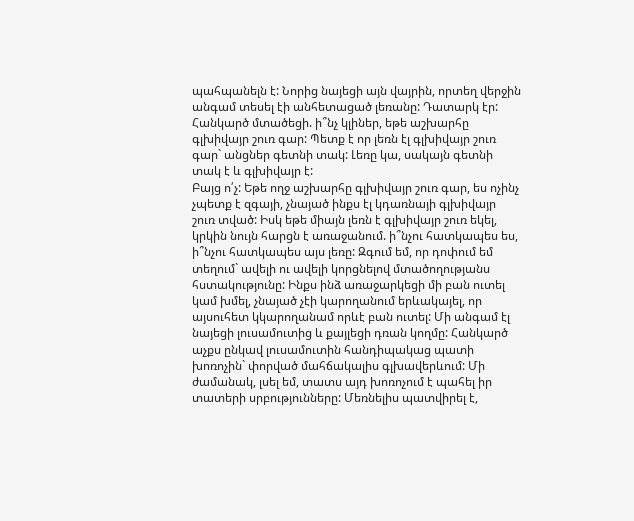պահպանելն է: Նորից նայեցի այն վայրին, որտեղ վերջին անգամ տեսել էի անհետացած լեռանը: Դատարկ էր: Հանկարծ մտածեցի. ի՞նչ կլիներ, եթե աշխարհը գլխիվայր շուռ գար: Պետք է որ լեռն էլ գլխիվայր շուռ գար` անցներ գետնի տակ: Լեռը կա, սակայն գետնի տակ է և գլխիվայր է:
Բայց ո՛չ: Եթե ողջ աշխարհը գլխիվայր շուռ գար, ես ոչինչ չպետք է զգայի, չնայած ինքս էլ կդառնայի գլխիվայր շուռ տված: Իսկ եթե միայն լեռն է գլխիվայր շուռ եկել, կրկին նույն հարցն է առաջանում. ի՞նչու հատկապես ես, ի՞նչու հատկապես այս լեռը: Զգում եմ, որ դոփում եմ տեղում` ավելի ու ավելի կորցնելով մտածողությանս հստակությունը: Ինքս ինձ առաջարկեցի մի բան ուտել կամ խմել, չնայած չէի կարողանում երևակայել, որ այսուհետ կկարողանամ որևէ բան ուտել: Մի անգամ էլ նայեցի լուսամուտից և քայլեցի դռան կողմը: Հանկարծ աչքս ընկավ լուսամուտին հանդիպակաց պատի խոռոչին` փորված մահճակալիս գլխավերևում: Մի ժամանակ, լսել եմ, տատս այդ խոռոչում է պահել իր տատերի սրբությունները: Մեռնելիս պատվիրել է,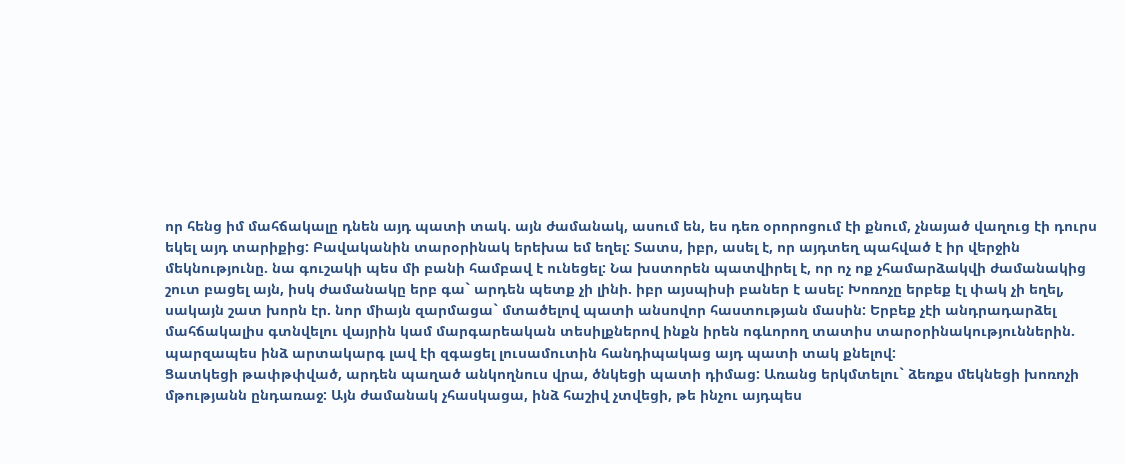որ հենց իմ մահճակալը դնեն այդ պատի տակ. այն ժամանակ, ասում են, ես դեռ օրորոցում էի քնում, չնայած վաղուց էի դուրս եկել այդ տարիքից: Բավականին տարօրինակ երեխա եմ եղել: Տատս, իբր, ասել է, որ այդտեղ պահված է իր վերջին մեկնությունը. նա գուշակի պես մի բանի համբավ է ունեցել: Նա խստորեն պատվիրել է, որ ոչ ոք չհամարձակվի ժամանակից շուտ բացել այն, իսկ ժամանակը երբ գա` արդեն պետք չի լինի. իբր այսպիսի բաներ է ասել: Խոռոչը երբեք էլ փակ չի եղել, սակայն շատ խորն էր. նոր միայն զարմացա` մտածելով պատի անսովոր հաստության մասին: Երբեք չէի անդրադարձել մահճակալիս գտնվելու վայրին կամ մարգարեական տեսիլքներով ինքն իրեն ոգևորող տատիս տարօրինակություններին. պարզապես ինձ արտակարգ լավ էի զգացել լուսամուտին հանդիպակաց այդ պատի տակ քնելով:
Ցատկեցի թափթփված, արդեն պաղած անկողնուս վրա, ծնկեցի պատի դիմաց: Առանց երկմտելու` ձեռքս մեկնեցի խոռոչի մթությանն ընդառաջ: Այն ժամանակ չհասկացա, ինձ հաշիվ չտվեցի, թե ինչու այդպես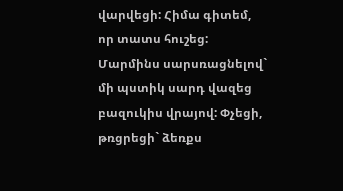վարվեցի: Հիմա գիտեմ, որ տատս հուշեց:
Մարմինս սարսռացնելով` մի պստիկ սարդ վազեց բազուկիս վրայով: Փչեցի, թռցրեցի` ձեռքս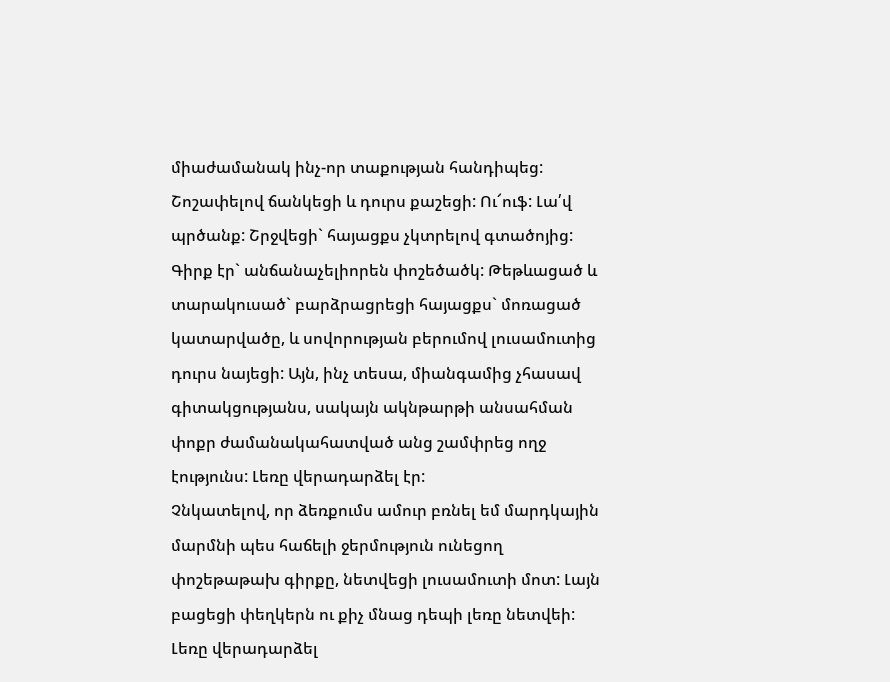միաժամանակ ինչ-որ տաքության հանդիպեց: Շոշափելով ճանկեցի և դուրս քաշեցի: Ու՜ուֆ: Լա՛վ պրծանք: Շրջվեցի` հայացքս չկտրելով գտածոյից: Գիրք էր` անճանաչելիորեն փոշեծածկ: Թեթևացած և տարակուսած` բարձրացրեցի հայացքս` մոռացած կատարվածը, և սովորության բերումով լուսամուտից դուրս նայեցի: Այն, ինչ տեսա, միանգամից չհասավ գիտակցությանս, սակայն ակնթարթի անսահման փոքր ժամանակահատված անց շամփրեց ողջ էությունս: Լեռը վերադարձել էր:
Չնկատելով, որ ձեռքումս ամուր բռնել եմ մարդկային մարմնի պես հաճելի ջերմություն ունեցող փոշեթաթախ գիրքը, նետվեցի լուսամուտի մոտ: Լայն բացեցի փեղկերն ու քիչ մնաց դեպի լեռը նետվեի: Լեռը վերադարձել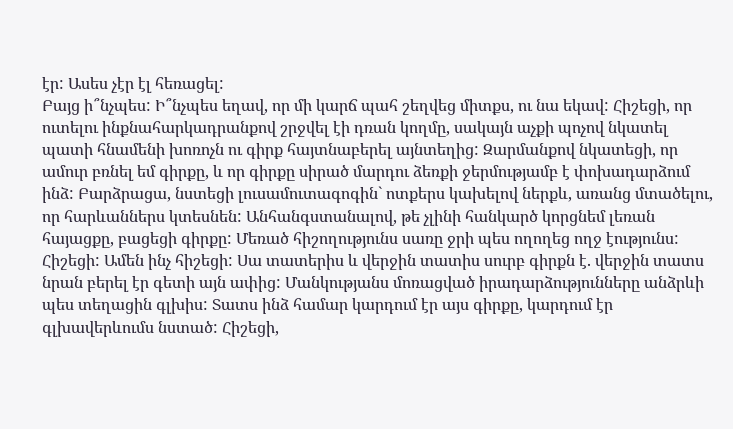էր: Ասես չէր էլ հեռացել:
Բայց ի՞նչպես: Ի՞նչպես եղավ, որ մի կարճ պահ շեղվեց միտքս, ու նա եկավ: Հիշեցի, որ ուտելու ինքնահարկադրանքով շրջվել էի դռան կողմը, սակայն աչքի պոչով նկատել պատի հնամենի խոռոչն ու գիրք հայտնաբերել այնտեղից: Զարմանքով նկատեցի, որ ամուր բռնել եմ գիրքը, և որ գիրքը սիրած մարդու ձեռքի ջերմությամբ է փոխադարձում ինձ: Բարձրացա, նստեցի լուսամուտագոգին` ոտքերս կախելով ներքև, առանց մտածելու, որ հարևաններս կտեսնեն: Անհանգստանալով, թե չլինի հանկարծ կորցնեմ լեռան հայացքը, բացեցի գիրքը: Մեռած հիշողությունս սառը ջրի պես ողողեց ողջ էությունս: Հիշեցի: Ամեն ինչ հիշեցի: Սա տատերիս և վերջին տատիս սուրբ գիրքն է. վերջին տատս նրան բերել էր գետի այն ափից: Մանկությանս մոռացված իրադարձությունները անձրևի պես տեղացին գլխիս: Տատս ինձ համար կարդում էր այս գիրքը, կարդում էր գլխավերևումս նստած: Հիշեցի,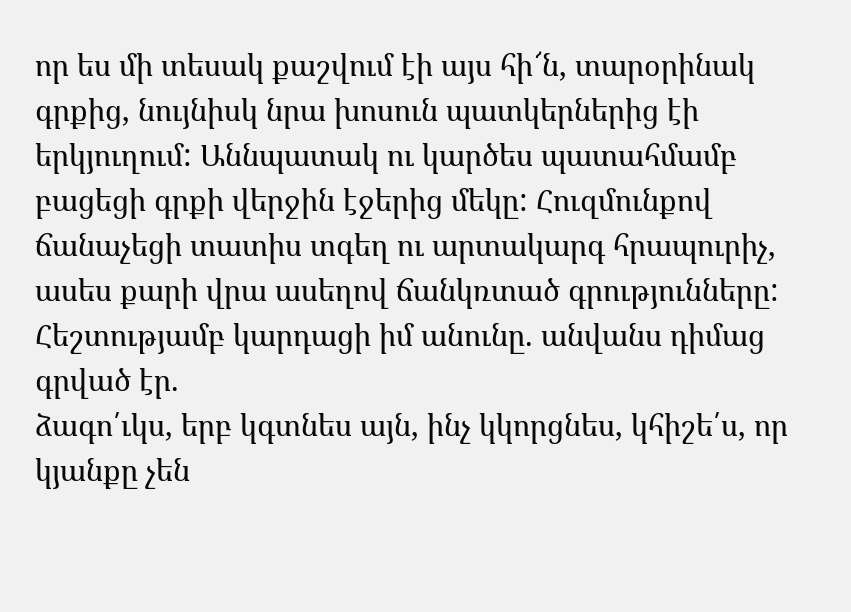որ ես մի տեսակ քաշվում էի այս հի՜ն, տարօրինակ գրքից, նույնիսկ նրա խոսուն պատկերներից էի երկյուղում: Աննպատակ ու կարծես պատահմամբ բացեցի գրքի վերջին էջերից մեկը: Հուզմունքով ճանաչեցի տատիս տգեղ ու արտակարգ հրապուրիչ, ասես քարի վրա ասեղով ճանկռտած գրությունները: Հեշտությամբ կարդացի իմ անունը. անվանս դիմաց գրված էր.
ձագո՛ւկս, երբ կգտնես այն, ինչ կկորցնես, կհիշե՛ս, որ կյանքը չեն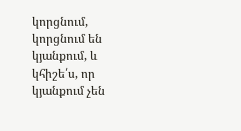կորցնում, կորցնում են կյանքում, և կհիշե՛ս, որ կյանքում չեն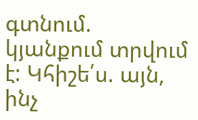գտնում. կյանքում տրվում է: Կհիշե՛ս. այն, ինչ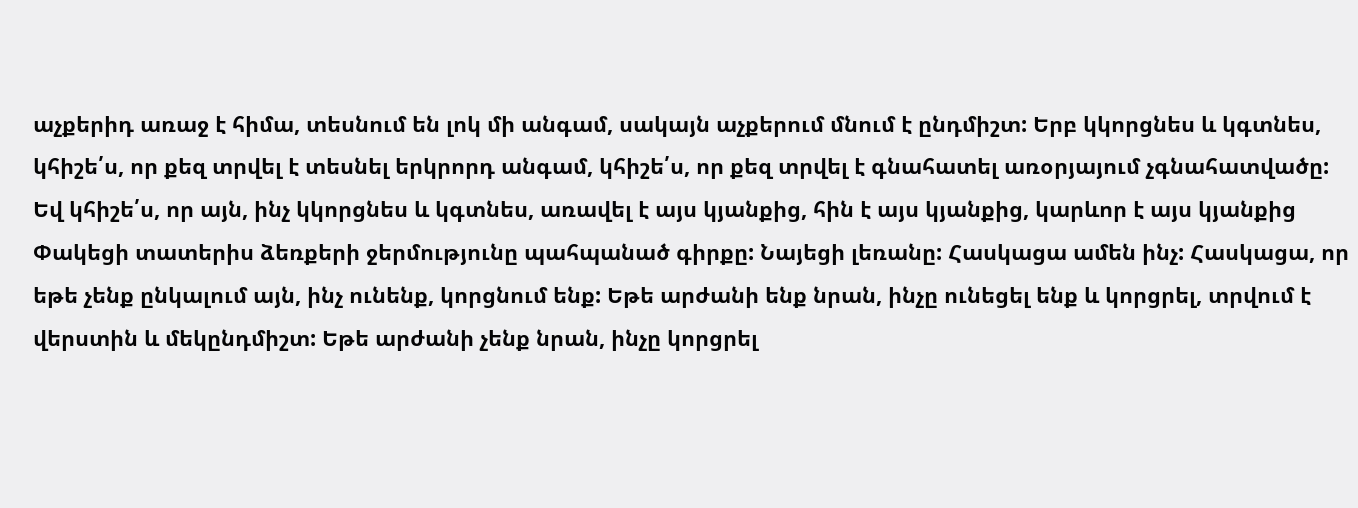աչքերիդ առաջ է հիմա, տեսնում են լոկ մի անգամ, սակայն աչքերում մնում է ընդմիշտ: Երբ կկորցնես և կգտնես, կհիշե՛ս, որ քեզ տրվել է տեսնել երկրորդ անգամ, կհիշե՛ս, որ քեզ տրվել է գնահատել առօրյայում չգնահատվածը: Եվ կհիշե՛ս, որ այն, ինչ կկորցնես և կգտնես, առավել է այս կյանքից, հին է այս կյանքից, կարևոր է այս կյանքից
Փակեցի տատերիս ձեռքերի ջերմությունը պահպանած գիրքը: Նայեցի լեռանը: Հասկացա ամեն ինչ: Հասկացա, որ եթե չենք ընկալում այն, ինչ ունենք, կորցնում ենք: Եթե արժանի ենք նրան, ինչը ունեցել ենք և կորցրել, տրվում է վերստին և մեկընդմիշտ: Եթե արժանի չենք նրան, ինչը կորցրել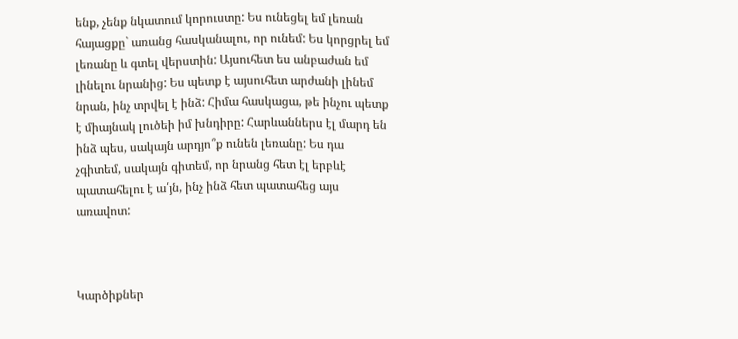ենք, չենք նկատում կորուստը: Ես ունեցել եմ լեռան հայացքը` առանց հասկանալու, որ ունեմ: Ես կորցրել եմ լեռանը և գտել վերստին: Այսուհետ ես անբաժան եմ լինելու նրանից: Ես պետք է այսուհետ արժանի լինեմ նրան, ինչ տրվել է ինձ: Հիմա հասկացա, թե ինչու պետք է միայնակ լուծեի իմ խնդիրը: Հարևաններս էլ մարդ են ինձ պես, սակայն արդյո՞ք ունեն լեռանը: Ես դա չգիտեմ, սակայն գիտեմ, որ նրանց հետ էլ երբևէ պատահելու է ա՛յն, ինչ ինձ հետ պատահեց այս առավոտ:



Կարծիքներ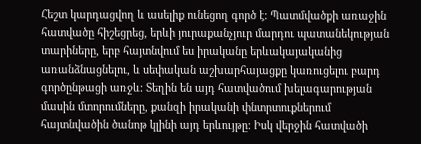Հեշտ կարդացվող և ասելիք ունեցող գործ է: Պատմվածքի առաջին հատվածը հիշեցրեց, երևի յուրաքանչյուր մարդու պատանեկության տարիները, երբ հայտնվում ես իրականը երևակայականից առանձնացնելու, և սեփական աշխարհայացքը կառուցելու բարդ գործընթացի առջև: Տեղին են այդ հատվածում խելագարության մասին մտորումները, քանզի իրականի փնտրտուքներում հայտնվածին ծանոթ կլինի այդ երևույթը: Իսկ վերջին հատվածի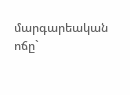մարգարեական ոճը`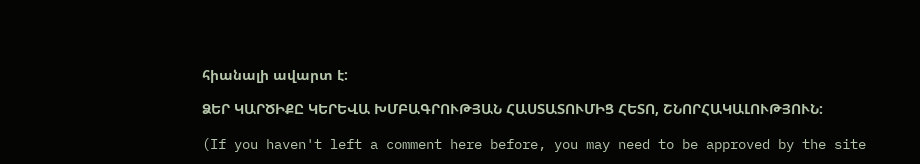հիանալի ավարտ է:

ՁԵՐ ԿԱՐԾԻՔԸ ԿԵՐԵՎԱ ԽՄԲԱԳՐՈՒԹՅԱՆ ՀԱՍՏԱՏՈՒՄԻՑ ՀԵՏՈ, ՇՆՈՐՀԱԿԱԼՈՒԹՅՈՒՆ:

(If you haven't left a comment here before, you may need to be approved by the site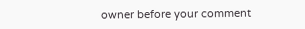owner before your comment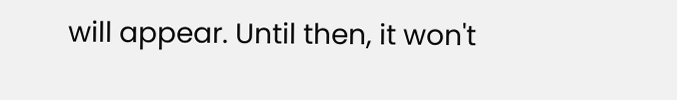will appear. Until then, it won't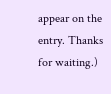appear on the entry. Thanks for waiting.)